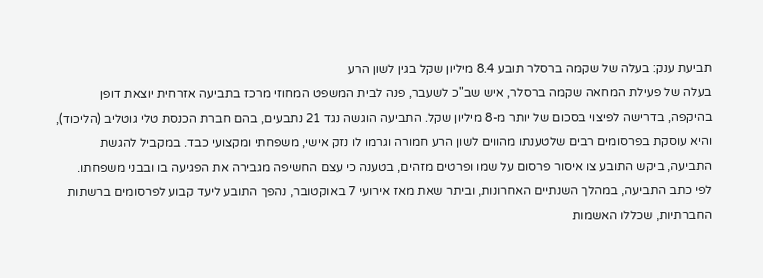תביעת ענק: בעלה של שקמה ברסלר תובע 8.4 מיליון שקל בגין לשון הרע
בעלה של פעילת המחאה שקמה ברסלר, איש שב"כ לשעבר, פנה לבית המשפט המחוזי מרכז בתביעה אזרחית יוצאת דופן בהיקפה, בדרישה לפיצוי בסכום של יותר מ-8 מיליון שקל. התביעה הוגשה נגד 21 נתבעים, בהם חברת הכנסת טלי גוטליב (הליכוד), והיא עוסקת בפרסומים רבים שלטענתו מהווים לשון הרע חמורה וגרמו לו נזק אישי, משפחתי ומקצועי כבד. במקביל להגשת התביעה, ביקש התובע צו איסור פרסום על שמו ופרטים מזהים, בטענה כי עצם החשיפה מגבירה את הפגיעה בו ובבני משפחתו.
לפי כתב התביעה, במהלך השנתיים האחרונות, וביתר שאת מאז אירועי 7 באוקטובר, נהפך התובע ליעד קבוע לפרסומים ברשתות החברתיות, שכללו האשמות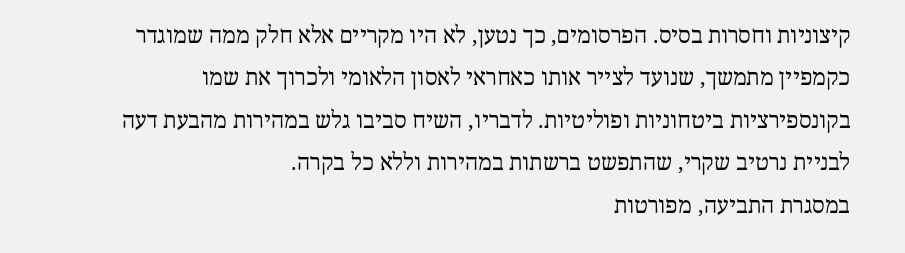קיצוניות וחסרות בסיס. הפרסומים, כך נטען, לא היו מקריים אלא חלק ממה שמוגדר כקמפיין מתמשך, שנועד לצייר אותו כאחראי לאסון הלאומי ולכרוך את שמו בקונספירציות ביטחוניות ופוליטיות. לדבריו, השיח סביבו גלש במהירות מהבעת דעה לבניית נרטיב שקרי, שהתפשט ברשתות במהירות וללא כל בקרה.
במסגרת התביעה, מפורטות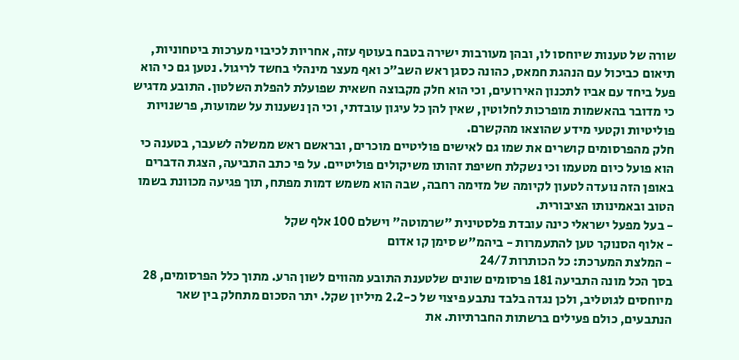שורה של טענות שיוחסו לו, ובהן מעורבות ישירה בטבח בעוטף עזה, אחריות לכיבוי מערכות ביטחוניות, תיאום כביכול עם הנהגת חמאס, כהונה כסגן ראש השב"כ ואף מעצר מינהלי בחשד לריגול. נטען גם כי הוא פעל ביחד עם אביו לתכנון האירועים, וכי הוא חלק מקבוצה חשאית שפועלת להפלת השלטון. התובע מדגיש כי מדובר בהאשמות מופרכות לחלוטין, שאין להן כל עיגון עובדתי, וכי הן נשענות על שמועות, פרשנויות פוליטיות וקטעי מידע שהוצאו מהקשרם.
חלק מהפרסומים קושרים את שמו גם לאישים פוליטיים מוכרים, ובראשם ראש ממשלה לשעבר, בטענה כי הוא פועל כיום מטעמו וכי נשקלת חשיפת זהותו משיקולים פוליטיים. על פי כתב התביעה, הצגת הדברים באופן הזה נועדה לטעון לקיומה של מזימה רחבה, שבה הוא משמש דמות מפתח, תוך פגיעה מכוונת בשמו הטוב ובאמינותו הציבורית.
- בעל מפעל ישראלי כינה עובדת פלסטינית "שרמוטה" וישלם 100 אלף שקל
- אלוף הסנוקר טען להתעמרות - ביהמ"ש סימן קו אדום
- המלצת המערכת: כל הכותרות 24/7
בסך הכל מונה התביעה 181 פרסומים שונים שלטענת התובע מהווים לשון הרע. מתוך כלל הפרסומים, 28 מיוחסים לגוטליב, ולכן נגדה בלבד נתבע פיצוי של כ-2.2 מיליון שקל. יתר הסכום מתחלק בין שאר הנתבעים, כולם פעילים ברשתות החברתיות. את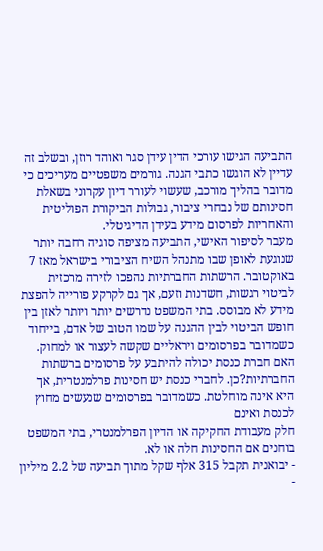התביעה הגישו עורכי הדין עידן סגר ואוהד רוזן, ובשלב זה עדיין לא הוגשו כתבי הגנה. גורמים משפטיים מעריכים כי מדובר בהליך מורכב, שעשוי לעורר דיון עקרוני בשאלת חסינותם של נבחרי ציבור, גבולות הביקורת הפוליטית והאחריות לפרסום מידע בעידן הדיגיטלי.
מעבר לסיפור האישי, התביעה מציפה סוגיה רחבה יותר שנוגעת לאופן שבו מתנהל השיח הציבורי בישראל מאז 7 באוקטובר. הרשתות החברתיות נהפכו לזירה מרכזית לביטוי רגשות, חשדנות וזעם, אך גם לקרקע פורייה להפצת מידע לא מבוסס. בתי המשפט נדרשים יותר ויותר לאזן בין חופש הביטוי לבין ההגנה על שמו הטוב של אדם, בייחוד כשמדובר בפרסומים ויראליים שקשה לעצור או למחוק.
האם חברת כנסת יכולה להיתבע על פרסומים ברשתות החברתיות?כן. לחברי כנסת יש חסינות פרלמנטרית, אך היא אינה מוחלטת. כשמדובר בפרסומים שנעשים מחוץ לכנסת ואינם
חלק מעבודת החקיקה או הדיון הפרלמנטרי, בתי המשפט בוחנים אם החסינות חלה או לא.
- יבואנית תקבל 315 אלף שקל מתוך תביעה של 2.2 מיליון
-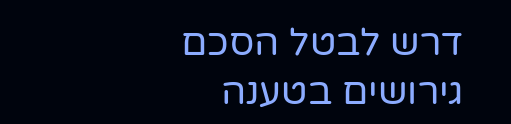דרש לבטל הסכם גירושים בטענה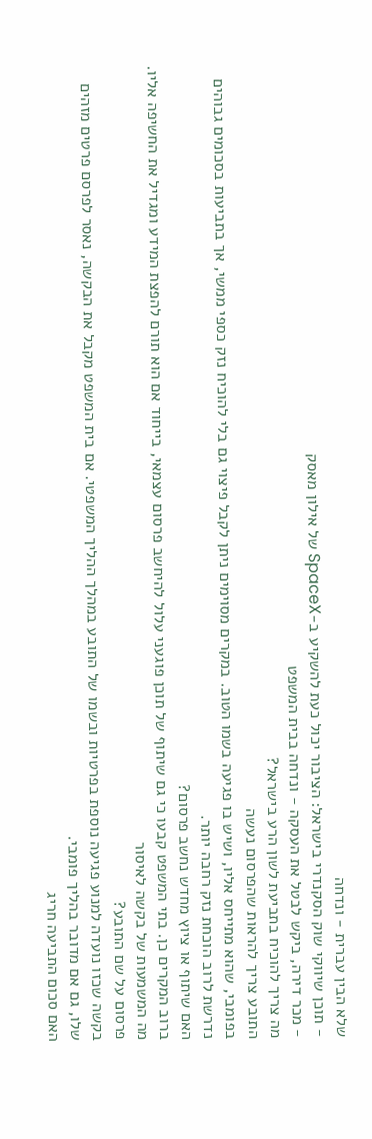שלא הבין עברית - ונדחה
- תוכן שיווקי שוק הסקנדרי בישראל: הציבור יכול כעת להשקיע ב-SpaceX של אילון מאסק
- מכר דירה, ביקש לבטל את העסקה - ונדחה בבית המשפט
מה צריך להוכיח בתביעת לשון הרע בישראל?
התובע צריך להראות שהפרסום נעשה
בפומבי, שהוא מתייחס אליו, ושיש בו פגיעה בשמו הטוב. במקרים מסוימים ניתן לקבל פיצוי גם בלי להוכיח נזק כספי ממשי, אך בתביעות בסכומים גבוהים נדרשת לרוב הוכחת נזק רחבה יותר.
האם שיתוף או ציוץ מחדש נחשב פרסום?
ברוב המקרים כן. בתי המשפט קבעו כי גם שיתוף של תוכן פוגעני עלול להיחשב פרסום עצמאי, בייחוד אם הוא תורם להפצת המידע ומגדיל את החשיפה אליו.
מה המשמעות של בקשה לאיסור
פרסום על שם התובע?
בקשה שכזו נועדה למנוע פגיעה נוספת בפרטיות ובשמו של התובע במהלך ההליך המשפטי. אם בית המשפט מקבל את הבקשה, נאסר לפרסם פרטים מזהים שלו, גם אם מדובר בהליך פומבי.
האם סכום התביעה חריג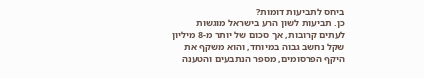ביחס לתביעות דומות?
כן. תביעות לשון הרע בישראל מוגשות לעתים קרובות, אך סכום של יותר מ-8 מיליון שקל נחשב גבוה במיוחד, והוא משקף את היקף הפרסומים, מספר הנתבעים והטענה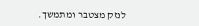לנזק מצטבר ומתמשך.